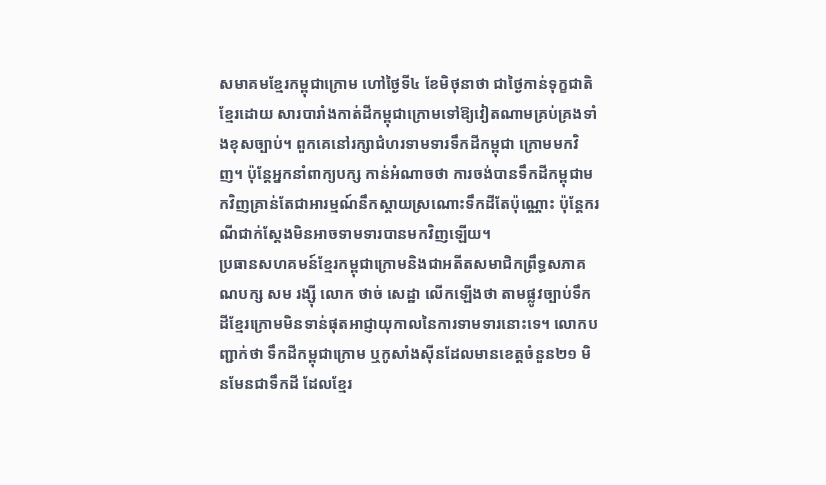សមាគមខ្មែរកម្ពុជាក្រោម ហៅថ្ងៃទី៤ ខែមិថុនាថា ជាថ្ងៃកាន់ទុក្ខជាតិខ្មែរដោយ សារបារាំងកាត់ដីកម្ពុជាក្រោមទៅឱ្យវៀតណាមគ្រប់គ្រងទាំងខុសច្បាប់។ ពួកគេនៅរក្សាជំហរទាមទារទឹកដីកម្ពុជា ក្រោមមកវិញ។ ប៉ុន្តែអ្នកនាំពាក្យបក្ស កាន់អំណាចថា ការចង់បានទឹកដីកម្ពុជាមកវិញគ្រាន់តែជាអារម្មណ៍នឹកស្តាយស្រណោះទឹកដីតែប៉ុណ្ណោះ ប៉ុន្តែករណីជាក់ស្ដែងមិនអាចទាមទារបានមកវិញឡើយ។
ប្រធានសហគមន៍ខ្មែរកម្ពុជាក្រោមនិងជាអតីតសមាជិកព្រឹទ្ធសភាគណបក្ស សម រង្ស៊ី លោក ថាច់ សេដ្ឋា លើកឡើងថា តាមផ្លូវច្បាប់ទឹកដីខ្មែរក្រោមមិនទាន់ផុតអាជ្ញាយុកាលនៃការទាមទារនោះទេ។ លោកបញ្ជាក់ថា ទឹកដីកម្ពុជាក្រោម ឬកូសាំងស៊ីនដែលមានខេត្តចំនួន២១ មិនមែនជាទឹកដី ដែលខ្មែរ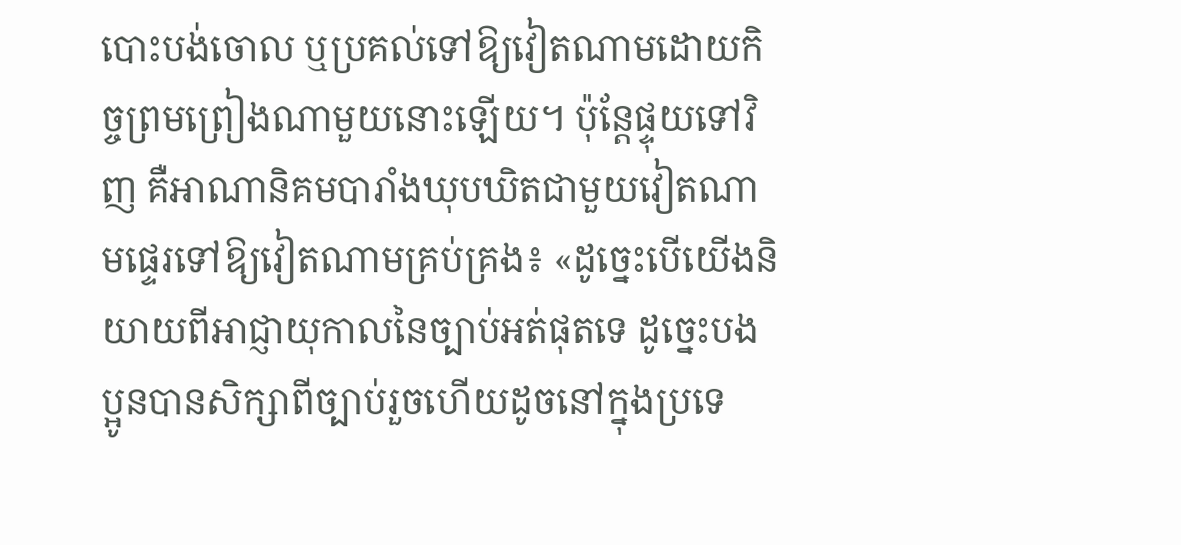បោះបង់ចោល ឬប្រគល់ទៅឱ្យវៀតណាមដោយកិច្ចព្រមព្រៀងណាមួយនោះឡើយ។ ប៉ុន្តែផ្ទុយទៅវិញ គឺអាណានិគមបារាំងឃុបឃិតជាមួយវៀតណាមផ្ទេរទៅឱ្យវៀតណាមគ្រប់គ្រង៖ «ដូច្នេះបើយើងនិយាយពីអាជ្ញាយុកាលនៃច្បាប់អត់ផុតទេ ដូច្នេះបងប្អូនបានសិក្សាពីច្បាប់រួចហើយដូចនៅក្នុងប្រទេ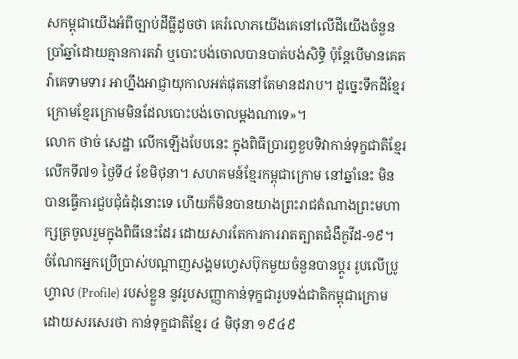សកម្ពុជាយើងអំពីច្បាប់ដីធ្លីដូចថា គេរំលោភយើងគេនៅលើដីយើងចំនួនប្រាំឆ្នាំដោយគ្មានការតវ៉ា ឬបោះបង់ចោលបានបាត់បង់សិទ្ធិ ប៉ុន្តែបើមានគេតវ៉ាគេទាមទារ អាហ្នឹងអាជ្ញាយុកាលអត់ផុតនៅតែមានដរាប។ ដូច្នេះទឹកដីខ្មែរក្រោមខ្មែរក្រោមមិនដែលបោះបង់ចោលម្ដងណាទេ»។
លោក ថាច់ សេដ្ឋា លើកឡើងបែបនេះ ក្នុងពិធីប្រារព្ធខួបទិវាកាន់ទុក្ខជាតិខ្មែរលើកទី៧១ ថ្ងៃទី៤ ខែមិថុនា។ សហគមន៍ខ្មែរកម្ពុជាក្រោម នៅឆ្នាំនេះ មិនបានធ្វើការជួបជុំធំដុំនោះទេ ហើយក៏មិនបានយាងព្រះរាជតំណាងព្រះមហាក្សត្រចូលរួមក្នុងពិធីនេះដែរ ដោយសារតែការការរាតត្បាតជំងឺកូវីដ-១៩។
ចំណែកអ្នកប្រើប្រាស់បណ្ដាញសង្គមហ្វេសប៊ុកមួយចំនួនបានប្ដូរ រូបលើប្រូហ្វាល (Profile) របស់ខ្លួន នូវរូបសញ្ញាកាន់ទុក្ខជារូបទង់ជាតិកម្ពុជាក្រោម ដោយសរសេរថា កាន់ទុក្ខជាតិខ្មែរ ៤ មិថុនា ១៩៤៩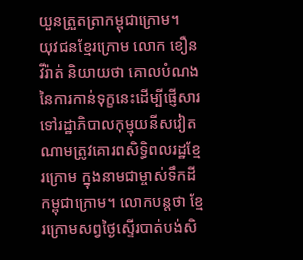យួនត្រួតត្រាកម្ពុជាក្រោម។
យុវជនខ្មែរក្រោម លោក ខឿន វីរ៉ាត់ និយាយថា គោលបំណងនៃការកាន់ទុក្ខនេះដើម្បីផ្ញើសារទៅរដ្ឋាភិបាលកុម្មុយនីសវៀតណាមត្រូវគោរពសិទ្ធិពលរដ្ឋខ្មែរក្រោម ក្នុងនាមជាម្ចាស់ទឹកដីកម្ពុជាក្រោម។ លោកបន្តថា ខ្មែរក្រោមសព្វថ្ងៃស្ទើរបាត់បង់សិ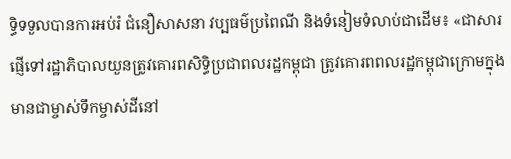ទ្ធិទទួលបានការអប់រំ ជំនឿសាសនា វប្បធម៌ប្រពៃណី និងទំនៀមទំលាប់ជាដើម៖ «ជាសារផ្ញើទៅរដ្ឋាភិបាលយួនត្រូវគោរពសិទ្ធិប្រជាពលរដ្ឋកម្ពុជា ត្រូវគោរពពលរដ្ឋកម្ពុជាក្រោមក្នុងមានជាម្ចាស់ទឹកម្ចាស់ដីនៅ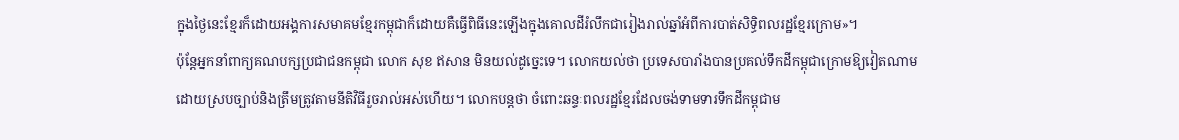ក្នុងថ្ងៃនេះខ្មែរក៏ដោយអង្គការសមាគមខ្មែរកម្ពុជាក៏ដោយគឺធ្វើពិធីនេះឡើងក្នុងគោលដីរំលឹកជារៀងរាល់ឆ្នាំអំពីការបាត់សិទ្ធិពលរដ្ឋខ្មែរក្រោម»។
ប៉ុន្តែអ្នកនាំពាក្យគណបក្សប្រជាជនកម្ពុជា លោក សុខ ឥសាន មិនយល់ដូច្នេះទេ។ លោកយល់ថា ប្រទេសបារាំងបានប្រគល់ទឹកដីកម្ពុជាក្រោមឱ្យវៀតណាមដោយស្របច្បាប់និងត្រឹមត្រូវតាមនីតិវិធីរួចរាល់អស់ហើយ។ លោកបន្តថា ចំពោះឆន្ទៈពលរដ្ឋខ្មែរដែលចង់ទាមទារទឹកដីកម្ពុជាម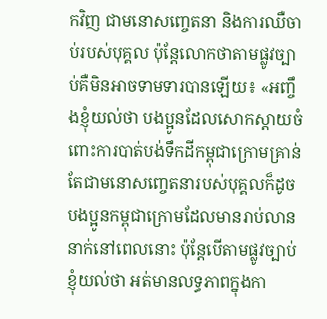កវិញ ជាមនោសញ្ចេតនា និងការឈឺចាប់របស់បុគ្គល ប៉ុន្តែលោកថាតាមផ្លូវច្បាប់គឺមិនអាចទាមទារបានឡើយ៖ «អញ្ចឹងខ្ញុំយល់ថា បងប្អូនដែលសោកស្ដាយចំពោះការបាត់បង់ទឹកដីកម្ពុជាក្រោមគ្រាន់តែជាមនោសញ្ចេតនារបស់បុគ្គលក៏ដូចបងប្អូនកម្ពុជាក្រោមដែលមានរាប់លាននាក់នៅពេលនោះ ប៉ុន្តែបើតាមផ្លូវច្បាប់ខ្ញុំយល់ថា អត់មានលទ្ធភាពក្នុងកា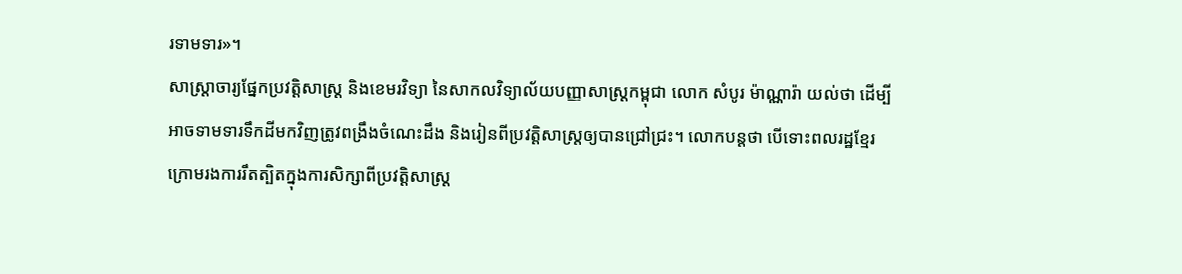រទាមទារ»។
សាស្ត្រាចារ្យផ្នែកប្រវត្តិសាស្រ្ត និងខេមរវិទ្យា នៃសាកលវិទ្យាល័យបញ្ញាសាស្រ្តកម្ពុជា លោក សំបូរ ម៉ាណ្ណារ៉ា យល់ថា ដើម្បីអាចទាមទារទឹកដីមកវិញត្រូវពង្រឹងចំណេះដឹង និងរៀនពីប្រវត្តិសាស្ត្រឲ្យបានជ្រៅជ្រះ។ លោកបន្តថា បើទោះពលរដ្ឋខ្មែរក្រោមរងការរឹតត្បិតក្នុងការសិក្សាពីប្រវត្តិសាស្រ្ត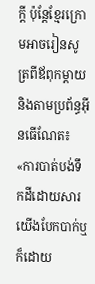ក្តី ប៉ុន្តែខ្មែរក្រោមអាចរៀនសូត្រពីឪពុកម្តាយ និងតាមប្រព័ន្ធអ៊ីនធើណែត៖ «ការបាត់បង់ទឹកដីដោយសារយើងបែកបាក់ឬក៏ដោយ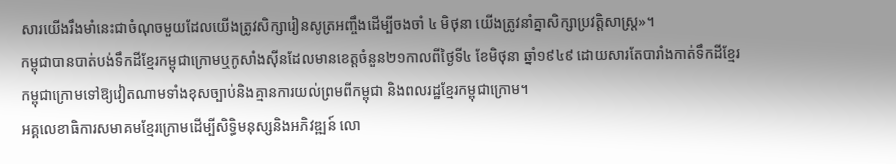សារយើងរឹងមាំនេះជាចំណុចមួយដែលយើងត្រូវសិក្សារៀនសូត្រអញ្ចឹងដើម្បីចងចាំ ៤ មិថុនា យើងត្រូវនាំគ្នាសិក្សាប្រវត្តិសាស្ត្រ»។
កម្ពុជាបានបាត់បង់ទឹកដីខ្មែរកម្ពុជាក្រោមឬកូសាំងស៊ីនដែលមានខេត្តចំនួន២១កាលពីថ្ងៃទី៤ ខែមិថុនា ឆ្នាំ១៩៤៩ ដោយសារតែបារាំងកាត់ទឹកដីខ្មែរកម្ពុជាក្រោមទៅឱ្យវៀតណាមទាំងខុសច្បាប់និងគ្មានការយល់ព្រមពីកម្ពុជា និងពលរដ្ឋខ្មែរកម្ពុជាក្រោម។
អគ្គលេខាធិការសមាគមខ្មែរក្រោមដើម្បីសិទ្ធិមនុស្សនិងអភិវឌ្ឍន៍ លោ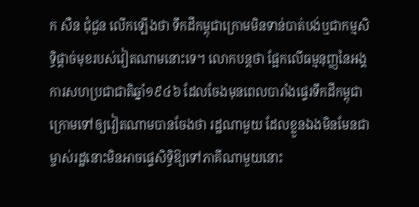ក សឺន ជុំជួន លើកឡើងថា ទឹកដីកម្ពុជាក្រោមមិនទាន់បាត់បង់ឬជាកម្មសិទ្ធិផ្ដាច់មុខរបស់វៀតណាមនោះទេ។ លោកបន្តថា ផ្អែកលើធម្មនុញ្ញនៃអង្គការសហប្រជាជាតិឆ្នាំ១៩៤៦ ដែលចែងមុនពេលបារាំងផ្ទេរទឹកដីកម្ពុជាក្រោមទៅឲ្យវៀតណាមបានចែងថា រដ្ឋណាមួយ ដែលខ្លួនឯងមិនមែនជាម្ចាស់រដ្ឋនោះមិនអាចផ្ទេសិទ្ធិឱ្យទៅភាគីណាមួយនោះ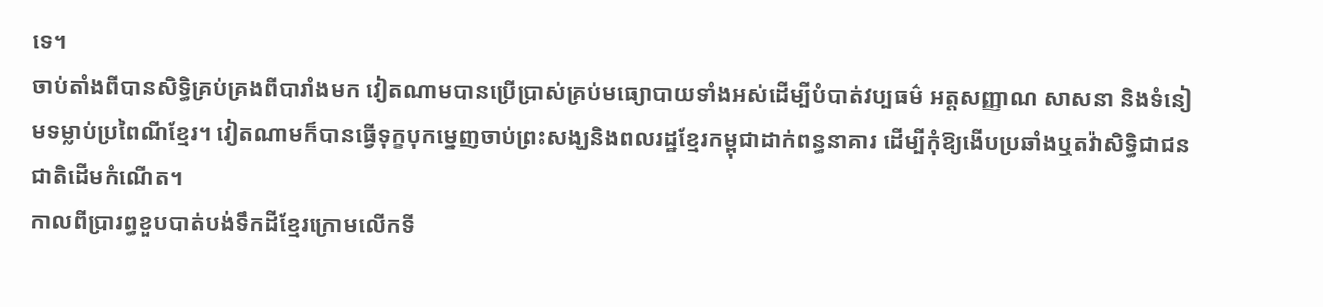ទេ។
ចាប់តាំងពីបានសិទ្ធិគ្រប់គ្រងពីបារាំងមក វៀតណាមបានប្រើប្រាស់គ្រប់មធ្យោបាយទាំងអស់ដើម្បីបំបាត់វប្បធម៌ អត្តសញ្ញាណ សាសនា និងទំនៀមទម្លាប់ប្រពៃណីខ្មែរ។ វៀតណាមក៏បានធ្វើទុក្ខបុកម្នេញចាប់ព្រះសង្ឃនិងពលរដ្ឋខ្មែរកម្ពុជាដាក់ពន្ធនាគារ ដើម្បីកុំឱ្យងើបប្រឆាំងឬតវ៉ាសិទ្ធិជាជនជាតិដើមកំណើត។
កាលពីប្រារព្ធខួបបាត់បង់ទឹកដីខ្មែរក្រោមលើកទី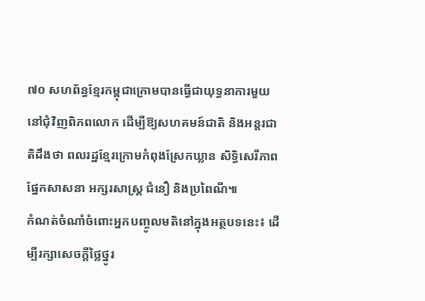៧០ សហព័ន្ធខ្មែរកម្ពុជាក្រោមបានធ្វើជាយុទ្ធនាការមួយនៅជុំវិញពិភពលោក ដើម្បីឱ្យសហគមន៍ជាតិ និងអន្តរជាតិដឹងថា ពលរដ្ឋខ្មែរក្រោមកំពុងស្រែកឃ្លាន សិទ្ធិសេរីភាពផ្នែកសាសនា អក្សរសាស្ត្រ ជំនឿ និងប្រពៃណី៕
កំណត់ចំណាំចំពោះអ្នកបញ្ចូលមតិនៅក្នុងអត្ថបទនេះ៖ ដើម្បីរក្សាសេចក្ដីថ្លៃថ្នូរ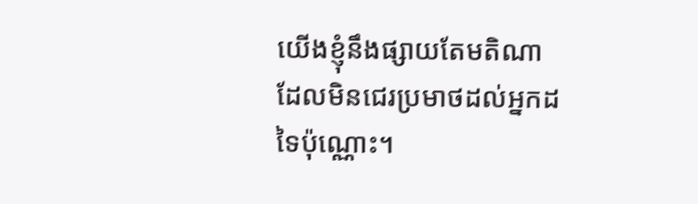យើងខ្ញុំនឹងផ្សាយតែមតិណា ដែលមិនជេរប្រមាថដល់អ្នកដទៃប៉ុណ្ណោះ។